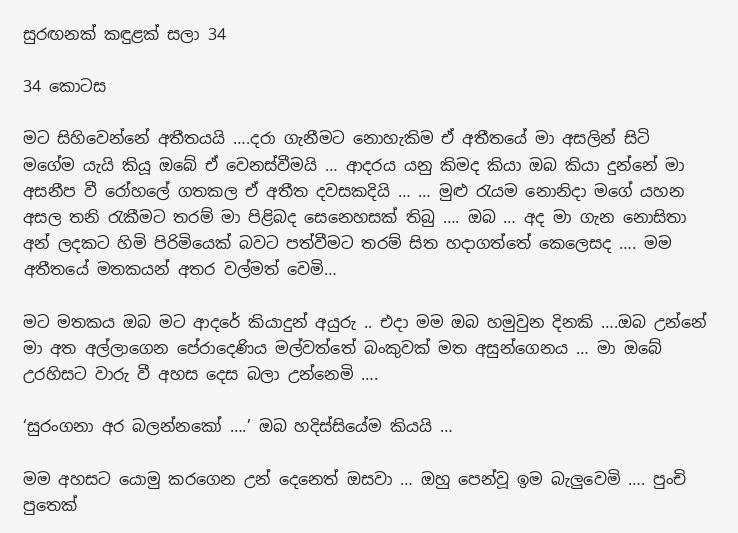සුරඟනක් කඳුළක් සලා 34

34 කොටස

මට සිහිවෙන්නේ අතීතයයි ….දරා ගැනීමට නොහැකිම ඒ අතීතයේ මා අසලින් සිටි මගේම යැයි කියූ ඔබේ ඒ වෙනස්වීමයි … ආදරය යනු කිමද කියා ඔබ කියා දුන්නේ මා අසනීප වී රෝහලේ ගතකල ඒ අතීත දවසකදියි … … මුළු රැයම නොනිදා මගේ යහන අසල තනි රැකීමට තරම් මා පිළිබද සෙනෙහසක් තිබු …. ඔබ … අද මා ගැන නොසිතා අන් ලදකට හිමි පිරිමියෙක් බවට පත්වීමට තරම් සිත හදාගත්තේ කෙලෙසද …. මම අතීතයේ මතකයන් අතර වල්මත් වෙමි…

මට මතකය ඔබ මට ආදරේ කියාදුන් අයුරු .. එදා මම ඔබ හමුවුන දිනකි ….ඔබ උන්නේ මා අත අල්ලාගෙන පේරාදෙණිය මල්වත්තේ බංකුවක් මත අසුන්ගෙනය … මා ඔබේ උරහිසට වාරු වී අහස දෙස බලා උන්නෙමි ….

‘සුරංගනා අර බලන්නකෝ ….’ ඔබ හදිස්සියේම කියයි …

මම අහසට යොමු කරගෙන උන් දෙනෙත් ඔසවා … ඔහු පෙන්වූ ඉම බැලුවෙමි …. පුංචි පුතෙක්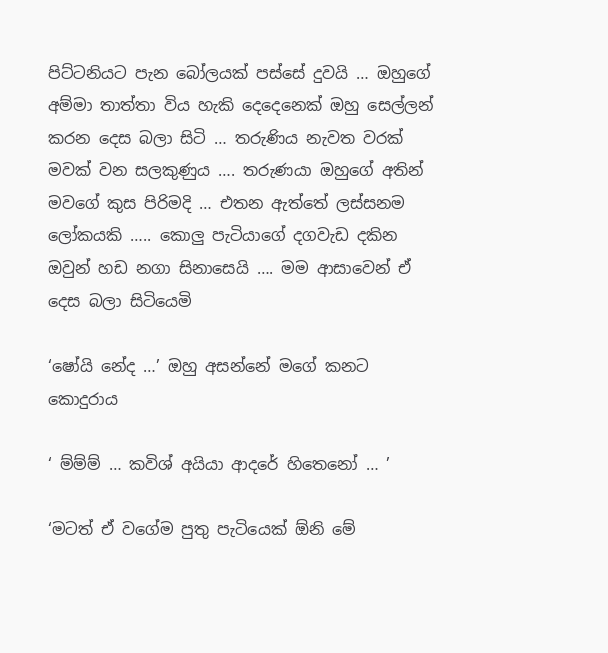පිට්ටනියට පැන බෝලයක් පස්සේ දුවයි … ඔහුගේ අම්මා තාත්තා විය හැකි දෙදෙනෙක් ඔහු සෙල්ලන් කරන දෙස බලා සිටි … තරුණිය නැවත වරක් මවක් වන සලකුණුය …. තරුණයා ඔහුගේ අතින් මවගේ කුස පිරිමදි … එතන ඇත්තේ ලස්සනම ලෝකයකි ….. කොලු පැටියාගේ දගවැඩ දකින ඔවුන් හඩ නගා සිනාසෙයි …. මම ආසාවෙන් ඒ දෙස බලා සිටියෙමි

‘ෂෝයි නේද …’ ඔහු අසන්නේ මගේ කනට කොදුරාය

‘ ම්ම්ම් … කවිශ් අයියා ආදරේ හිතෙනෝ … ’

‘මටත් ඒ වගේම පුතු පැටියෙක් ඕනි මේ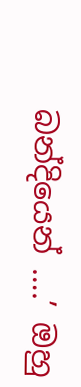බන්දියෙන් ….’ ඔහු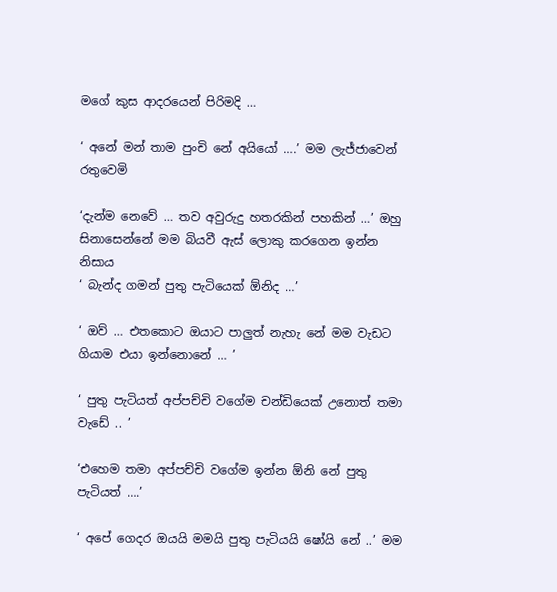මගේ කුස ආදරයෙන් පිරිමදි …

‘ අනේ මන් තාම පුංචි නේ අයියෝ ….’ මම ලැජ්ජාවෙන් රතුවෙමි

‘දැන්ම නෙවේ … තව අවුරුදු හතරකින් පහකින් …’ ඔහු සිනාසෙන්නේ මම බියවී ඇස් ලොකු කරගෙන ඉන්න නිසාය
‘ බැන්ද ගමන් පුතු පැටියෙක් ඕනිද …’

‘ ඔව් … එතකොට ඔයාට පාලුත් නැහැ නේ මම වැඩට ගියාම එයා ඉන්නොනේ … ’

‘ පුතු පැටියත් අප්පච්චි වගේම චන්ඩියෙක් උනොත් තමා වැඩේ .. ’

‘එහෙම තමා අප්පච්චි වගේම ඉන්න ඕනි නේ පුතු පැටියත් ….’

‘ අපේ ගෙදර ඔයයි මමයි පුතු පැටියයි ෂෝයි නේ ..’ මම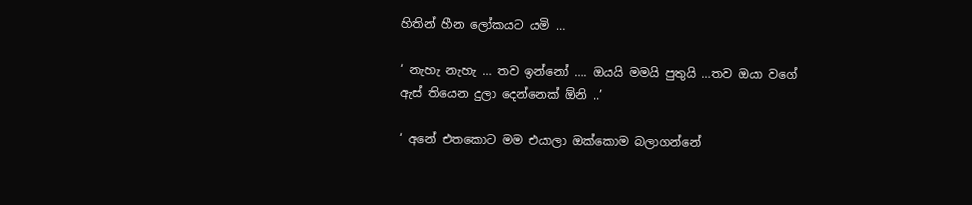හිතින් හීන ලෝකයට යමි …

‘ නැහැ නැහැ … තව ඉන්නෝ …. ඔයයි මමයි පුතුයි …තව ඔයා වගේ ඇස් තියෙන දුලා දෙන්නෙක් ඕනි ..’

‘ අනේ එතකොට මම එයාලා ඔක්කොම බලාගන්නේ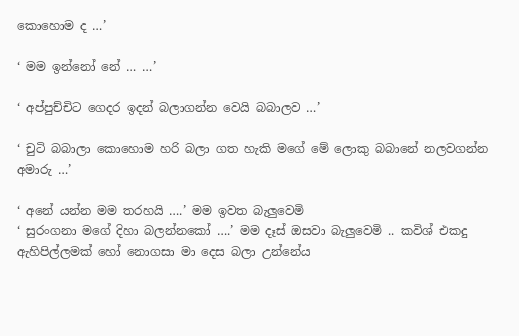කොහොම ද …’

‘ මම ඉන්නෝ නේ … …’

‘ අප්පුච්චිට ගෙදර ඉදන් බලාගන්න වෙයි බබාලව …’

‘ චුටි බබාලා කොහොම හරි බලා ගත හැකි මගේ මේ ලොකු බබානේ නලවගන්න අමාරු …’

‘ අනේ යන්න මම තරහයි ….’ මම ඉවත බැලුවෙමි
‘ සුරංගනා මගේ දිහා බලන්නකෝ ….’ මම දෑස් ඔසවා බැලුවෙමි .. කවිශ් එකදු ඇහිපිල්ලමක් හෝ නොගසා මා දෙස බලා උන්නේය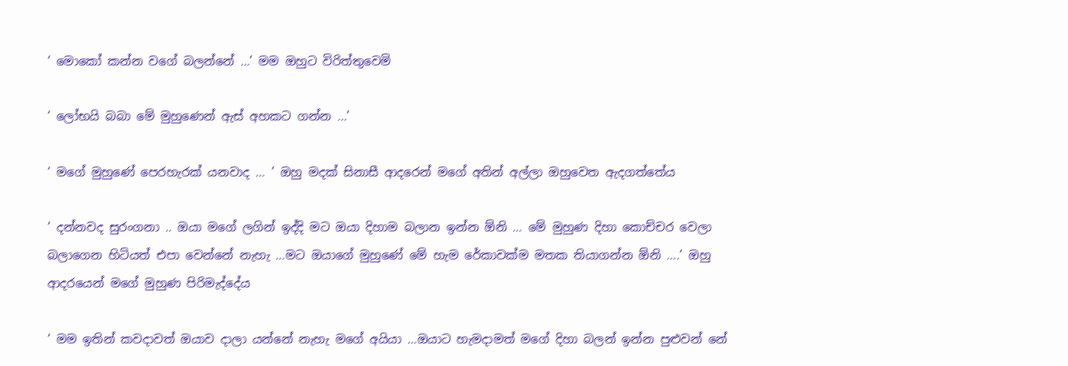‘ මොකෝ කන්න වගේ බලන්නේ …’ මම ඔහුට විරිත්තුවෙමි

‘ ලෝභයි බබා මේ මුහුණෙන් ඇස් අහකට ගන්න …’

‘ මගේ මුහුණේ පෙරහැරක් යනවාද … ’ ඔහු මදක් සිනාසී ආදරෙන් මගේ අතින් අල්ලා ඔහුවෙත ඇදගත්තේය

‘ දන්නවද සුරංගනා .. ඔයා මගේ ලගින් ඉද්දි මට ඔයා දිහාම බලාන ඉන්න ඕනි … මේ මුහුණ දිහා කොච්චර වෙලා බලාගෙන හිටියත් එපා වෙන්නේ නැහැ …මට ඔයාගේ මුහුණේ මේ හැම රේකාවක්ම මතක තියාගන්න ඕනි ….’ ඔහු ආදරයෙන් මගේ මුහුණ පිරිමැද්දේය

‘ මම ඉතින් කවදාවත් ඔයාව දාලා යන්නේ නැහැ මගේ අයියා …ඔයාට හැමදාමත් මගේ දිහා බලන් ඉන්න පුළුවන් නේ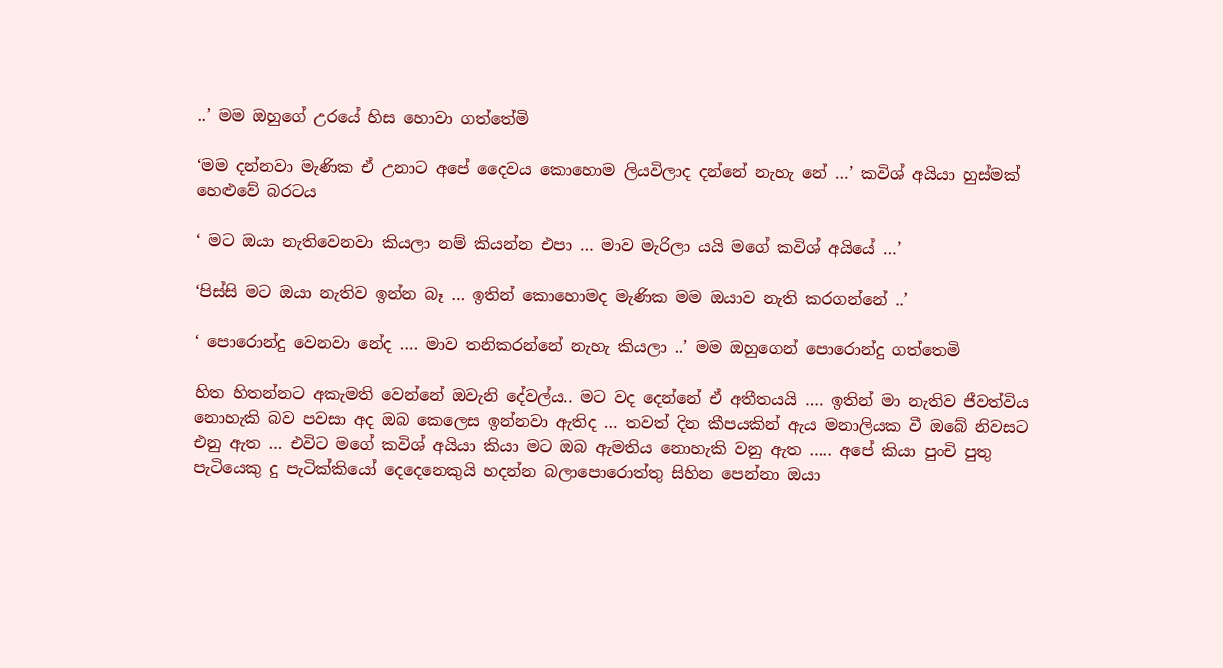..’ මම ඔහුගේ උරයේ හිස හොවා ගත්තේමි

‘මම දන්නවා මැණික ඒ උනාට අපේ දෛවය කොහොම ලියවිලාද දන්නේ නැහැ නේ …’ කවිශ් අයියා හුස්මක් හෙළුවේ බරටය

‘ මට ඔයා නැතිවෙනවා කියලා නම් කියන්න එපා … මාව මැරිලා යයි මගේ කවිශ් අයියේ …’

‘පිස්සි මට ඔයා නැතිව ඉන්න බෑ … ඉතින් කොහොමද මැණික මම ඔයාව නැති කරගන්නේ ..’

‘ පොරොන්දු වෙනවා නේද …. මාව තනිකරන්නේ නැහැ කියලා ..’ මම ඔහුගෙන් පොරොන්දු ගත්තෙමි

හිත හිතන්නට අකැමති වෙන්නේ ඔවැනි දේවල්ය.. මට වද දෙන්නේ ඒ අතීතයයි …. ඉතින් මා නැතිව ජීවත්විය නොහැකි බව පවසා අද ඔබ කෙලෙස ඉන්නවා ඇතිද … තවත් දින කීපයකින් ඇය මනාලියක වී ඔබේ නිවසට එනු ඇත … එවිට මගේ කවිශ් අයියා කියා මට ඔබ ඇමතිය නොහැකි වනු ඇත ….. අපේ කියා පුංචි පුතු පැටියෙකු දු පැටික්කියෝ දෙදෙනෙකුයි හදන්න බලාපොරොත්තු සිහින පෙන්නා ඔයා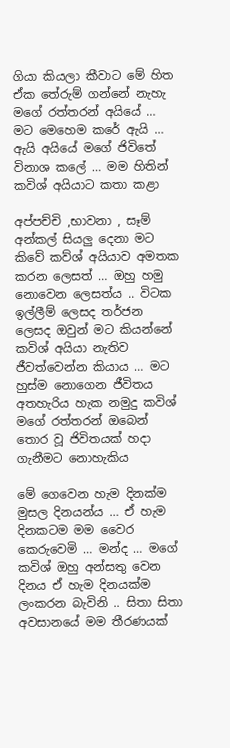ගියා කියලා කීවාට මේ හිත ඒක තේරුම් ගන්නේ නැහැ මගේ රත්තරන් අයියේ … මට මෙහෙම කරේ ඇයි … ඇයි අයියේ මගේ ජිවිතේ විනාශ කලේ … මම හිතින් කවිශ් අයියාට කතා කළා

අප්පච්චි ,භාවනා , සෑම් අන්කල් සියලු දෙනා මට කිවේ කව්ශ් අයියාව අමතක කරන ලෙසත් … ඔහු හමු නොවෙන ලෙසත්ය .. විටක ඉල්ලීම් ලෙසද තර්ජන ලෙසද ඔවුන් මට කියන්නේ කවිශ් අයියා නැතිව ජීවත්වෙන්න කියාය … මට හුස්ම නොගෙන ජීවිතය අතහැරිය හැක නමුදු කවිශ් මගේ රත්තරන් ඔබෙන් තොර වූ ජිවිතයක් හදා ගැනීමට නොහැකිය

මේ ගෙවෙන හැම දිනක්ම මුසල දිනයන්ය … ඒ හැම දිනකටම මම වෛර කෙරුවෙමි … මන්ද … මගේ කවිශ් ඔහු අන්සතු වෙන දිනය ඒ හැම දිනයක්ම ලංකරන බැවිනි .. සිතා සිතා අවසානයේ මම තීරණයක්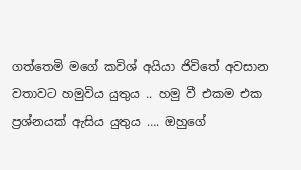ගත්තෙමි මගේ කවිශ් අයියා ජිවිතේ අවසාන වතාවට හමුවිය යුතුය .. හමු වී එකම එක ප්‍රශ්නයක් ඇසිය යුතුය …. ඔහුගේ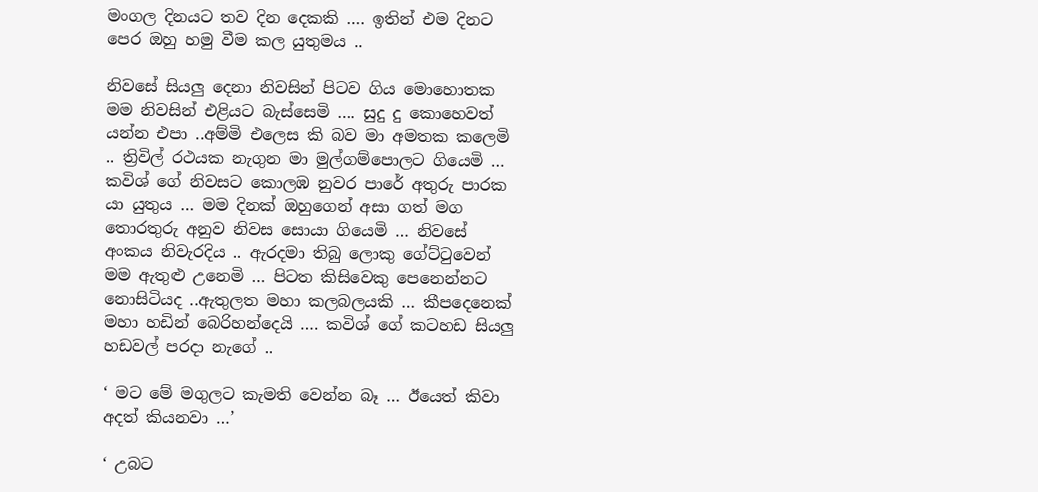මංගල දිනයට තව දින දෙකකි …. ඉතින් එම දිනට පෙර ඔහු හමු වීම කල යුතුමය ..

නිවසේ සියලු දෙනා නිවසින් පිටව ගිය මොහොතක මම නිවසින් එළියට බැස්සෙමි …. සුදු දු කොහෙවත් යන්න එපා ..අම්මි එලෙස කි බව මා අමතක කලෙමි .. ත්‍රිවිල් රථයක නැගුන මා මුල්ගම්පොලට ගියෙමි … කවිශ් ගේ නිවසට කොලඹ නුවර පාරේ අතුරු පාරක යා යුතුය … මම දිනක් ඔහුගෙන් අසා ගත් මග තොරතුරු අනුව නිවස සොයා ගියෙමි … නිවසේ අංකය නිවැරදිය .. ඇරදමා තිබු ලොකු ගේට්ටුවෙන් මම ඇතුළු උනෙමි … පිටත කිසිවෙකු පෙනෙන්නට නොසිටියද ..ඇතුලත මහා කලබලයකි … කීපදෙනෙක් මහා හඩින් බෙරිහන්දෙයි …. කවිශ් ගේ කටහඩ සියලු හඩවල් පරදා නැගේ ..

‘ මට මේ මගුලට කැමති වෙන්න බෑ … ඊයෙත් කිවා අදත් කියනවා …’

‘ උබට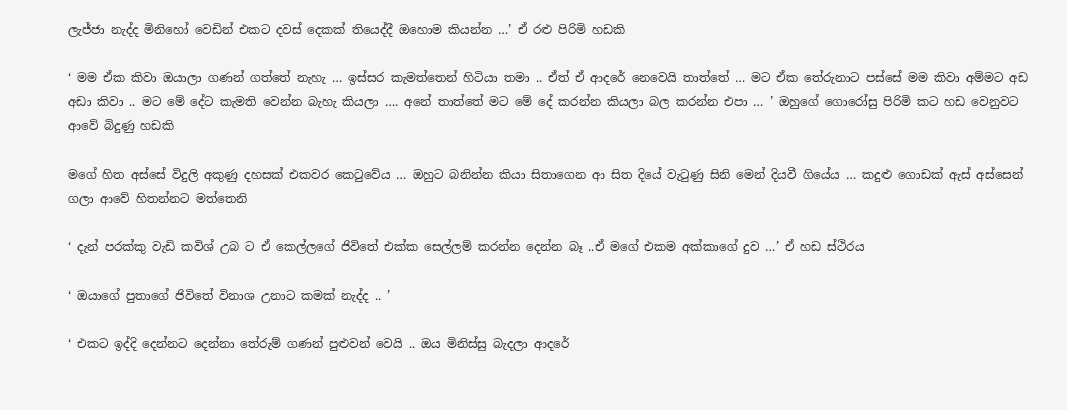ලැජ්ජා නැද්ද මිනිහෝ වෙඩින් එකට දවස් දෙකක් තියෙද්දී ඔහොම කියන්න …’ ඒ රළු පිරිමි හඩකි

‘ මම ඒක කිවා ඔයාලා ගණන් ගත්තේ නැහැ … ඉස්සර කැමත්තෙන් හිටියා තමා .. ඒත් ඒ ආදරේ නෙවෙයි තාත්තේ … මට ඒක තේරුනාට පස්සේ මම කිවා අම්මට අඩ අඩා කිවා .. මට මේ දේට කැමති වෙන්න බැහැ කියලා …. අනේ තාත්තේ මට මේ දේ කරන්න කියලා බල කරන්න එපා … ’ ඔහුගේ ගොරෝසු පිරිමි කට හඩ වෙනුවට ආවේ බිදුණු හඩකි

මගේ හිත අස්සේ විදුලි අකුණු දහසක් එකවර කෙටුවේය … ඔහුට බනින්න කියා සිතාගෙන ආ සිත දියේ වැටුණු සිනි මෙන් දියවී ගියේය … කදුළු ගොඩක් ඇස් අස්සෙන් ගලා ආවේ හිතන්නට මත්තෙනි

‘ දැන් පරක්කු වැඩි කවිශ් උබ ට ඒ කෙල්ලගේ ජිවිතේ එක්ක සෙල්ලම් කරන්න දෙන්න බෑ ..ඒ මගේ එකම අක්කාගේ දුව …’ ඒ හඩ ස්ථිරය

‘ ඔයාගේ පුතාගේ ජිවිතේ විනාශ උනාට කමක් නැද්ද .. ’

‘ එකට ඉද්දි දෙන්නට දෙන්නා තේරුම් ගණන් පුළුවන් වෙයි .. ඔය මිනිස්සු බැදලා ආදරේ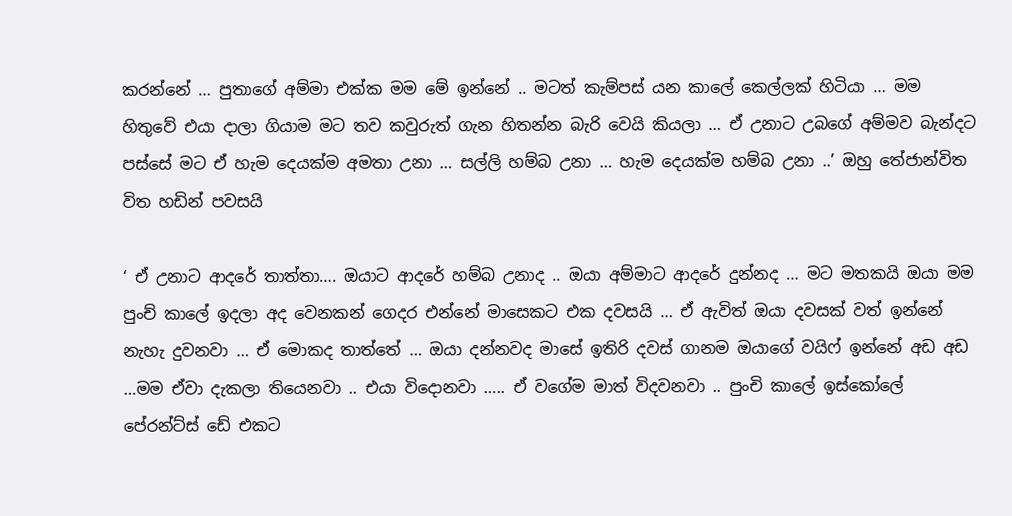කරන්නේ … පුතාගේ අම්මා එක්ක මම මේ ඉන්නේ .. මටත් කැම්පස් යන කාලේ කෙල්ලක් හිටියා … මම හිතුවේ එයා දාලා ගියාම මට තව කවුරුත් ගැන හිතන්න බැරි වෙයි කියලා … ඒ උනාට උබගේ අම්මව බැන්දට පස්සේ මට ඒ හැම දෙයක්ම අමතා උනා … සල්ලි හම්බ උනා … හැම දෙයක්ම හම්බ උනා ..’ ඔහු තේජාන්විත විත හඩින් පවසයි

‘ ඒ උනාට ආදරේ තාත්තා…. ඔයාට ආදරේ හම්බ උනාද .. ඔයා අම්මාට ආදරේ දුන්නද … මට මතකයි ඔයා මම පුංච් කාලේ ඉදලා අද වෙනකන් ගෙදර එන්නේ මාසෙකට එක දවසයි … ඒ ඇවිත් ඔයා දවසක් වත් ඉන්නේ නැහැ දුවනවා … ඒ මොකද තාත්තේ … ඔයා දන්නවද මාසේ ඉතිරි දවස් ගානම ඔයාගේ වයිෆ් ඉන්නේ අඩ අඩ …මම ඒවා දැකලා තියෙනවා .. එයා විදොනවා ….. ඒ වගේම මාත් විදවනවා .. පුංචි කාලේ ඉස්කෝලේ පේරන්ට්ස් ඩේ එකට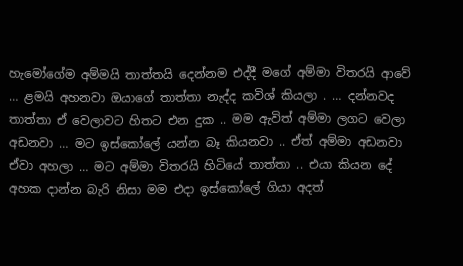හැමෝගේම අම්මයි තාත්තයි දෙන්නම එද්දී මගේ අම්මා විතරයි ආවේ … ළමයි අහනවා ඔයාගේ තාත්තා නැද්ද කවිශ් කියලා . … දන්නවද තාත්තා ඒ වෙලාවට හිතට එන දුක .. මම ඇවිත් අම්මා ලගට වෙලා අඩනවා … මට ඉස්කෝලේ යන්න බෑ කියනවා .. ඒත් අම්මා අඩනවා ඒවා අහලා … මට අම්මා විතරයි හිටියේ තාත්තා .. එයා කියන දේ අහක දාන්න බැරි නිසා මම එදා ඉස්කෝලේ ගියා අදත්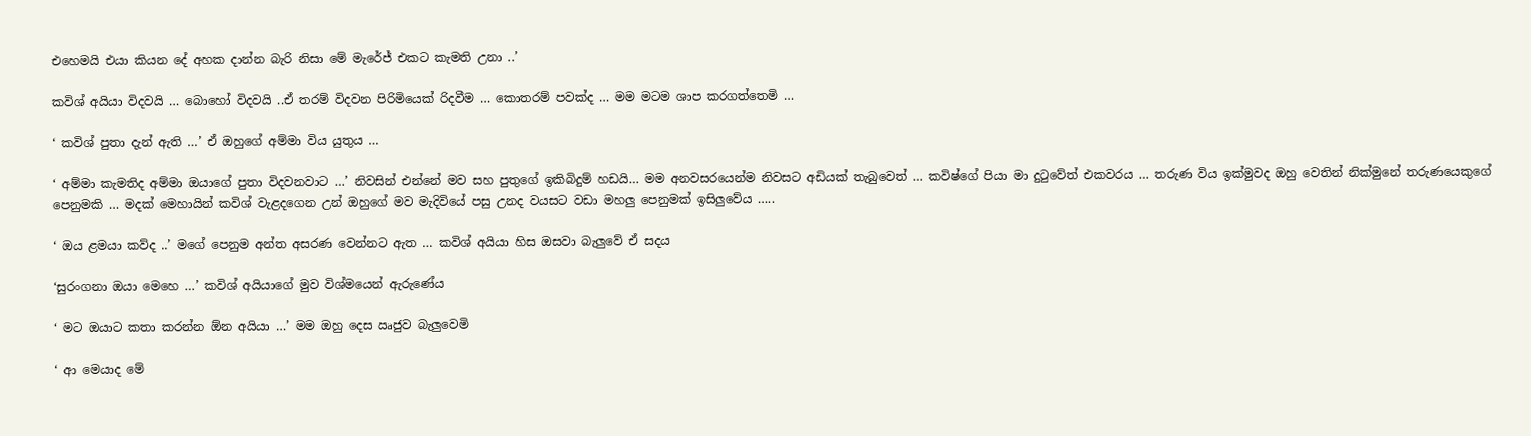එහෙමයි එයා කියන දේ අහක දාන්න බැරි නිසා මේ මැරේජ් එකට කැමති උනා ..’

කවිශ් අයියා විදවයි … බොහෝ විදවයි ..ඒ තරම් විදවන පිරිමියෙක් රිදවීම … කොතරම් පවක්ද … මම මටම ශාප කරගත්තෙමි …

‘ කවිශ් පුතා දැන් ඇති …’ ඒ ඔහුගේ අම්මා විය යුතුය …

‘ අම්මා කැමතිද අම්මා ඔයාගේ පුතා විදවනවාට …’ නිවසින් එන්නේ මව සහ පුතුගේ ඉකිබිදුම් හඩයි… මම අනවසරයෙන්ම නිවසට අඩියක් තැබුවෙත් … කවිෂ්ගේ පියා මා දුටුවේත් එකවරය … තරුණ විය ඉක්මුවද ඔහු වෙතින් නික්මුනේ තරුණයෙකුගේ පෙනුමකි … මදක් මෙහායින් කවිශ් වැළදගෙන උන් ඔහුගේ මව මැදිවියේ පසු උනද වයසට වඩා මහලු පෙනුමක් ඉසිලුවේය …..

‘ ඔය ළමයා කව්ද ..’ මගේ පෙනුම අන්ත අසරණ වෙන්නට ඇත … කවිශ් අයියා හිස ඔසවා බැලුවේ ඒ සදය

‘සුරංගනා ඔයා මෙහෙ …’ කවිශ් අයියාගේ මුව විශ්මයෙන් ඇරුණේය

‘ මට ඔයාට කතා කරන්න ඕන අයියා …’ මම ඔහු දෙස ඍජුව බැලුවෙමි

‘ ආ මෙයාද මේ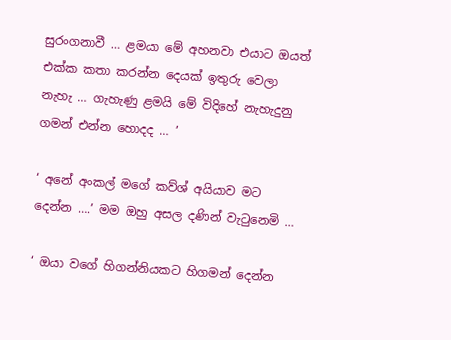සුරංගනාවී … ළමයා මේ අහනවා එයාට ඔයත් එක්ක කතා කරන්න දෙයක් ඉතුරු වෙලා නැහැ … ගැහැණු ළමයි මේ විදිහේ නැහැදුනු ගමන් එන්න හොදද … ’

‘ අනේ අංකල් මගේ කව්ශ් අයියාව මට දෙන්න ….’ මම ඔහු අසල දණින් වැටුනෙමි …

‘ ඔයා වගේ හිගන්නියකට හිගමන් දෙන්න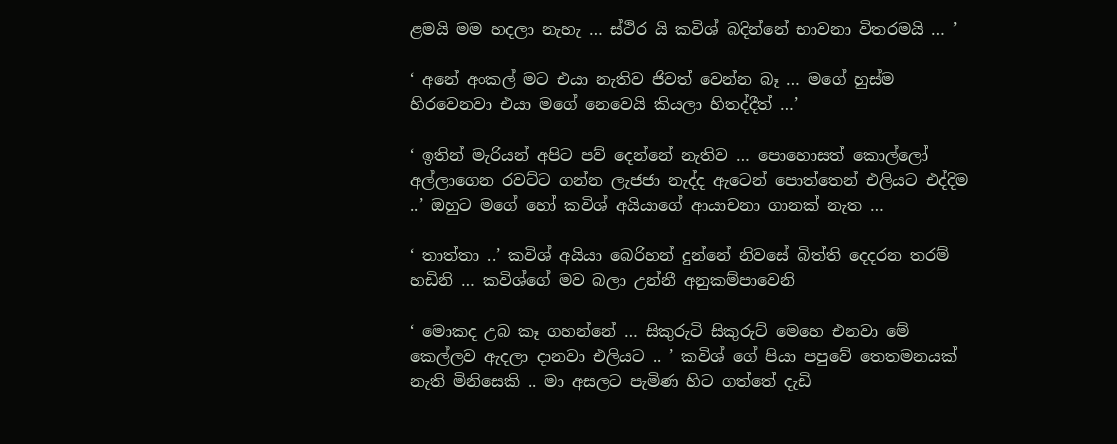ළමයි මම හදලා නැහැ … ස්ථිර යි කවිශ් බදින්නේ භාවනා විතරමයි … ’

‘ අනේ අංකල් මට එයා නැතිව ජිවත් වෙන්න බෑ … මගේ හුස්ම හිරවෙනවා එයා මගේ නෙවෙයි කියලා හිතද්දීත් …’

‘ ඉතින් මැරියන් අපිට පව් දෙන්නේ නැතිව … පොහොසත් කොල්ලෝ අල්ලාගෙන රවට්ට ගන්න ලැජජා නැද්ද ඇටෙන් පොත්තෙන් එලියට එද්දිම ..’ ඔහුට මගේ හෝ කවිශ් අයියාගේ ආයාචනා ගානක් නැත …

‘ තාත්තා ..’ කවිශ් අයියා බෙරිහන් දුන්නේ නිවසේ බිත්ති දෙදරන තරම් හඩිනි … කවිශ්ගේ මව බලා උන්නී අනුකම්පාවෙනි

‘ මොකද උබ කෑ ගහන්නේ … සිකුරුටි සිකුරුට් මෙහෙ එනවා මේ කෙල්ලව ඇදලා දානවා එලියට .. ’ කවිශ් ගේ පියා පපුවේ තෙතමනයක් නැති මිනිසෙකි .. මා අසලට පැමිණ හිට ගත්තේ දැඩි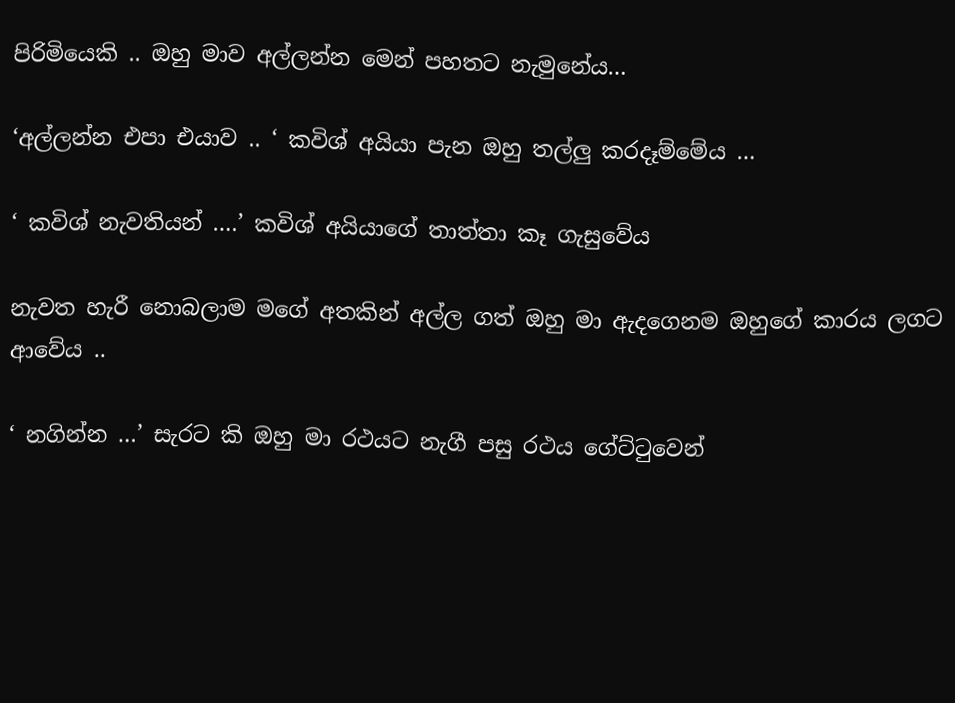පිරිමියෙකි .. ඔහු මාව අල්ලන්න මෙන් පහතට නැමුනේය…

‘අල්ලන්න එපා එයාව .. ‘ කවිශ් අයියා පැන ඔහු තල්ලු කරදෑම්මේය …

‘ කවිශ් නැවතියන් ….’ කවිශ් අයියාගේ තාත්තා කෑ ගැසුවේය

නැවත හැරී නොබලාම මගේ අතකින් අල්ල ගත් ඔහු මා ඇදගෙනම ඔහුගේ කාරය ලගට ආවේය ..

‘ නගින්න …’ සැරට කි ඔහු මා රථයට නැගී පසු රථය ගේට්ටුවෙන්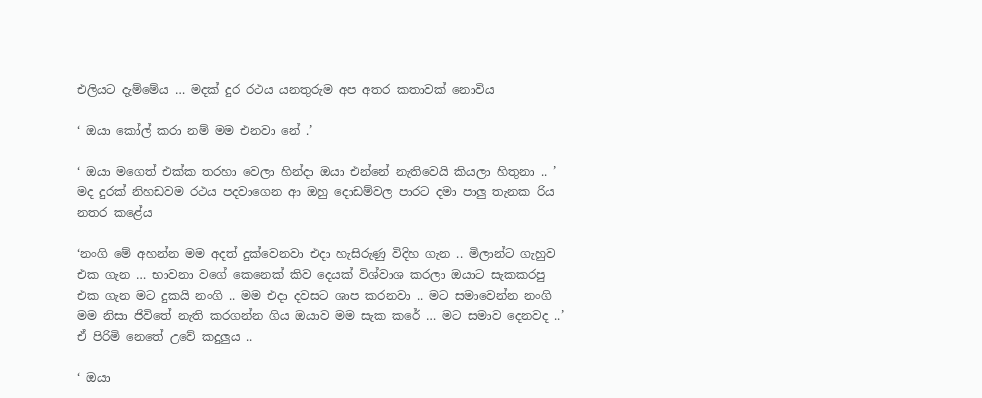එලියට දැම්මේය … මදක් දුර රථය යනතුරුම අප අතර කතාවක් නොවිය

‘ ඔයා කෝල් කරා නම් මම එනවා නේ .’

‘ ඔයා මගෙත් එක්ක තරහා වෙලා හින්දා ඔයා එන්නේ නැතිවෙයි කියලා හිතුනා .. ’ මද දුරක් නිහඩවම රථය පදවාගෙන ආ ඔහු දොඩම්වල පාරට දමා පාලු තැනක රිය නතර කළේය

‘නංගි මේ අහන්න මම අදත් දුක්වෙනවා එදා හැසිරුණු විදිහ ගැන .. මිලාන්ට ගැහුව එක ගැන … භාවනා වගේ කෙනෙක් කිව දෙයක් විශ්වාශ කරලා ඔයාට සැකකරපු එක ගැන මට දුකයි නංගි .. මම එදා දවසට ශාප කරනවා .. මට සමාවෙන්න නංගි මම නිසා ජිවිතේ නැති කරගන්න ගිය ඔයාව මම සැක කරේ … මට සමාව දෙනවද ..’ ඒ පිරිමි නෙතේ උවේ කදුලුය ..

‘ ඔයා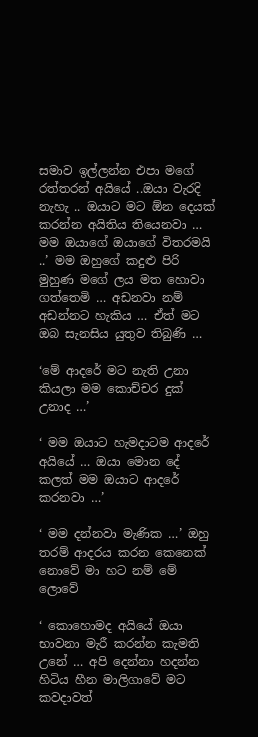සමාව ඉල්ලන්න එපා මගේ රත්තරන් අයියේ ..ඔයා වැරදි නැහැ .. ඔයාට මට ඕන දෙයක් කරන්න අයිතිය තියෙනවා … මම ඔයාගේ ඔයාගේ විතරමයි ..’ මම ඔහුගේ කදුළු පිරි මුහුණ මගේ ලය මත හොවා ගත්තෙමි … අඩනවා නම් අඩන්නට හැකිය … ඒත් මට ඔබ සැනසිය යුතුව තිබුණි …

‘මේ ආදරේ මට නැති උනා කියලා මම කොච්චර දුක් උනාද …’

‘ මම ඔයාට හැමදාටම ආදරේ අයියේ … ඔයා මොන දේ කලත් මම ඔයාට ආදරේ කරනවා …’

‘ මම දන්නවා මැණික …’ ඔහු තරම් ආදරය කරන කෙනෙක් නොවේ මා හට නම් මේ ලොවේ

‘ කොහොමද අයියේ ඔයා භාවනා මැරී කරන්න කැමති උනේ … අපි දෙන්නා හදන්න හිටිය හීන මාලිගාවේ මට කවදාවත්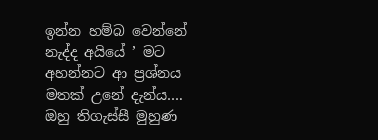ඉන්න හම්බ වෙන්නේ නැද්ද අයියේ ’ මට අහන්නට ආ ප්‍රශ්නය මතක් උනේ දැන්ය…. ඔහු තිගැස්සී මුහුණ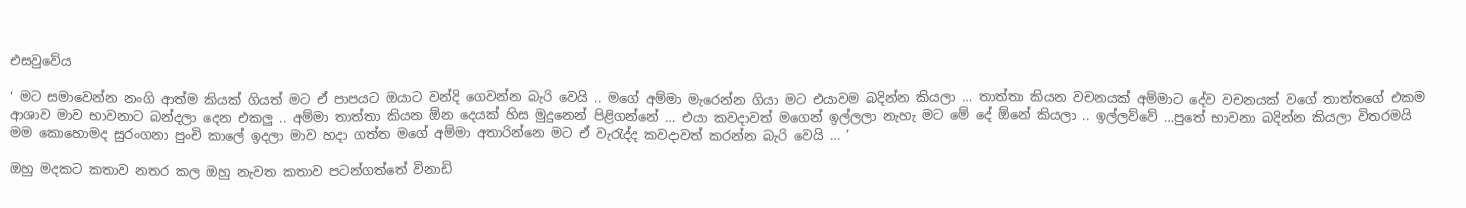එසවුවේය

‘ මට සමාවෙන්න නංගි ආත්ම කියක් ගියත් මට ඒ පාපයට ඔයාට වන්දි ගෙවන්න බැරි වෙයි .. මගේ අම්මා මැරෙන්න ගියා මට එයාවම බදින්න කියලා … තාත්තා කියන වචනයක් අම්මාට දේව වචනයක් වගේ තාත්තගේ එකම ආශාව මාව භාවනාට බන්දලා දෙන එකලු .. අම්මා තාත්තා කියන ඕන දෙයක් හිස මුදුනෙන් පිළිගන්නේ … එයා කවදාවත් මගෙන් ඉල්ලලා නැහැ මට මේ දේ ඕනේ කියලා .. ඉල්ලව්වේ …පුතේ භාවනා බදින්න කියලා විතරමයි මම කොහොමද සුරංගනා පුංචි කාලේ ඉදලා මාව හදා ගත්ත මගේ අම්මා අතාරින්නෙ මට ඒ වැරැද්ද කවදාවත් කරන්න බැරි වෙයි … ’

ඔහු මදකට කතාව නතර කල ඔහු නැවත කතාව පටන්ගත්තේ විනාඩි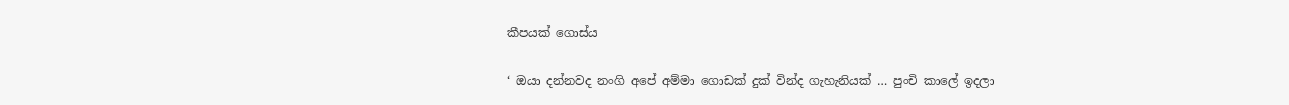කීපයක් ගොස්ය

‘ ඔයා දන්නවද නංගි අපේ අම්මා ගොඩක් දුක් වින්ද ගැහැනියක් … පුංචි කාලේ ඉදලා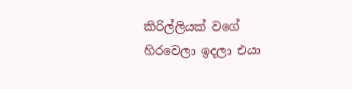කිරිල්ලියක් වගේ හිරවෙලා ඉදලා එයා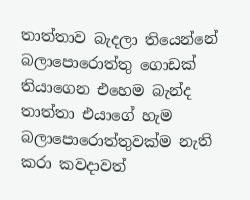තාත්තාව බැදලා තියෙන්නේ බලාපොරොත්තු ගොඩක් තියාගෙන එහෙම බැන්ද තාත්තා එයාගේ හැම බලාපොරොත්තුවක්ම නැති කරා කවදාවත්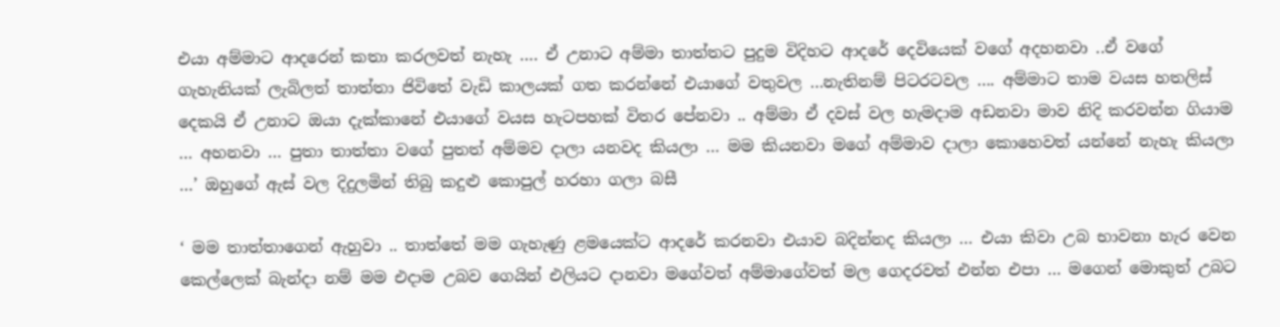එයා අම්මාට ආදරෙන් කතා කරලවත් නැහැ …. ඒ උනාට අම්මා තාත්තට පුදුම විදිහට ආදරේ දෙවියෙක් වගේ අදහනවා ..ඒ වගේ ගැහැනියක් ලැබිලත් තාත්තා ජිවිතේ වැඩි කාලයක් ගත කරන්නේ එයාගේ වතුවල …නැතිනම් පිටරටවල …. අම්මාට තාම වයස හතලිස් දෙකයි ඒ උනාට ඔයා දැක්කානේ එයාගේ වයස හැටපහක් විතර පේනවා .. අම්මා ඒ දවස් වල හැමදාම අඩනවා මාව නිදි කරවන්න ගියාම … අහනවා … පුතා තාත්තා වගේ පුතත් අම්මව දාලා යනවද කියලා … මම කියනවා මගේ අම්මාව දාලා කොහෙවත් යන්නේ නැහැ කියලා …’ ඔහුගේ ඇස් වල දිදුලමින් තිබු කදුළු කොපුල් හරහා ගලා බසී

‘ මම තාත්තාගෙන් ඇහුවා .. තාත්තේ මම ගැහැණු ළමයෙක්ට ආදරේ කරනවා එයාව බදින්නද කියලා … එයා කිවා උබ භාවනා හැර වෙන කෙල්ලෙක් බැන්දා නම් මම එදාම උබව ගෙයින් එලියට දානවා මගේවත් අම්මාගේවත් මල ගෙදරවත් එන්න එපා … මගෙන් මොකුත් උබට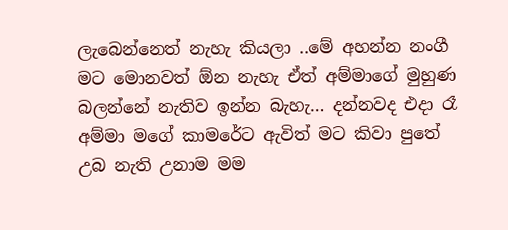ලැබෙන්නෙත් නැහැ කියලා ..මේ අහන්න නංගී මට මොනවත් ඕන නැහැ ඒත් අම්මාගේ මුහුණ බලන්නේ නැතිව ඉන්න බැහැ… දන්නවද එදා රෑ අම්මා මගේ කාමරේට ඇවිත් මට කිවා පුතේ උබ නැති උනාම මම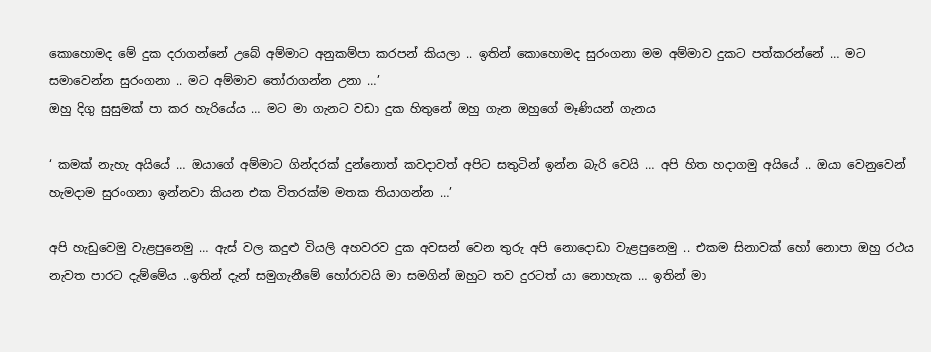කොහොමද මේ දුක දරාගන්නේ උබේ අම්මාට අනුකම්පා කරපන් කියලා .. ඉතින් කොහොමද සුරංගනා මම අම්මාව දුකට පත්කරන්නේ … මට සමාවෙන්න සුරංගනා .. මට අම්මාව තෝරාගන්න උනා …’
ඔහු දිගු සුසුමක් පා කර හැරියේය … මට මා ගැනට වඩා දුක හිතුනේ ඔහු ගැන ඔහුගේ මෑණියන් ගැනය

‘ කමක් නැහැ අයියේ … ඔයාගේ අම්මාට ගින්දරක් දුන්නොත් කවදාවත් අපිට සතුටින් ඉන්න බැරි වෙයි … අපි හිත හදාගමු අයියේ .. ඔයා වෙනුවෙන් හැමදාම සුරංගනා ඉන්නවා කියන එක විතරක්ම මතක තියාගන්න …’

අපි හැඩුවෙමු වැළපුනෙමු … ඇස් වල කදුළු වියලි අහවරව දුක අවසන් වෙන තුරු අපි නොදොඩා වැළපුනෙමු .. එකම සිනාවක් හෝ නොපා ඔහු රථය නැවත පාරට දැම්මේය ..ඉතින් දැන් සමුගැනීමේ හෝරාවයි මා සමගින් ඔහුට තව දුරටත් යා නොහැක … ඉතින් මා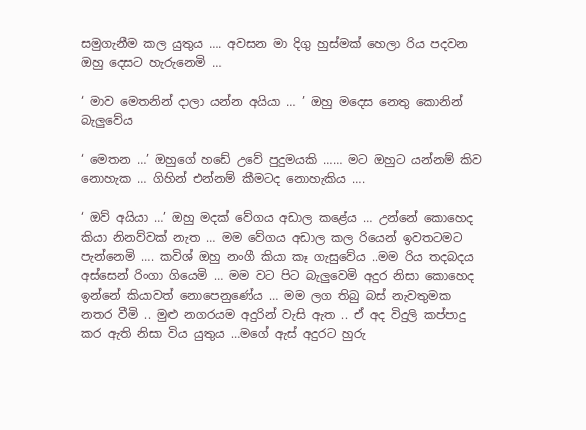සමුගැනීම කල යුතුය …. අවසන මා දිගු හුස්මක් හෙලා රිය පදවන ඔහු දෙසට හැරුනෙමි …

‘ මාව මෙතනින් දාලා යන්න අයියා … ’ ඔහු මදෙස නෙතු කොනින් බැලුවේය

‘ මෙතන …’ ඔහුගේ හඩේ උවේ පුදුමයකි …… මට ඔහුට යන්නම් කිව නොහැක … ගිහින් එන්නම් කීමටද නොහැකිය ….

‘ ඔව් අයියා …’ ඔහු මදක් වේගය අඩාල කළේය … උන්නේ කොහෙද කියා නිනව්වක් නැත … මම වේගය අඩාල කල රියෙන් ඉවතටමට පැන්නෙමි …. කවිශ් ඔහු නංගී කියා කෑ ගැසුවේය ..මම රිය තදබදය අස්සෙන් රිංගා ගියෙමි … මම වට පිට බැලුවෙමි අදුර නිසා කොහෙද ඉන්නේ කියාවත් නොපෙනුණේය … මම ලග තිබු බස් නැවතුමක නතර වීමි .. මුළු නගරයම අදුරින් වැසි ඇත .. ඒ අද විදුලි කප්පාදු කර ඇති නිසා විය යුතුය …මගේ ඇස් අදුරට හුරු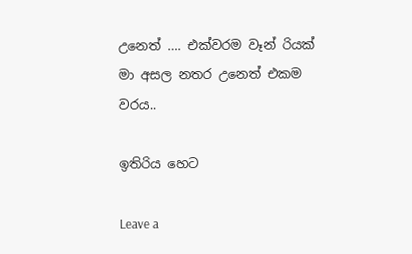උනෙත් …. එක්වරම වෑන් රියක් මා අසල නතර උනෙත් එකම වරය..

ඉතිරිය හෙට

Leave a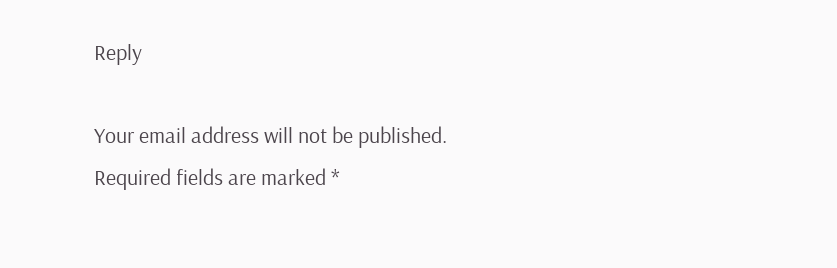Reply

Your email address will not be published. Required fields are marked *